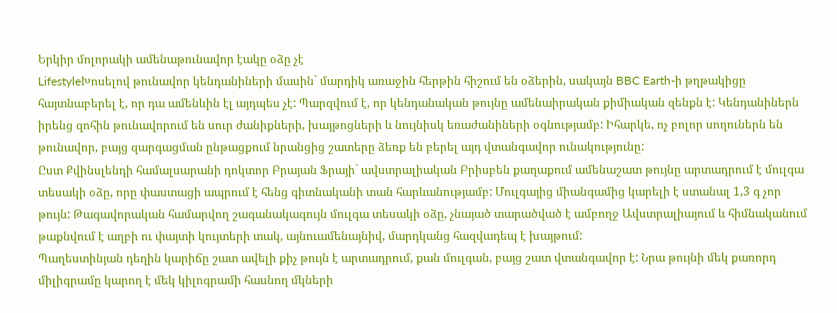Երկիր մոլորակի ամենաթունավոր էակը օձը չէ
LifestyleԽոսելով թունավոր կենդանիների մասին` մարդիկ առաջին հերթին հիշում են օձերին, սակայն BBC Earth-ի թղթակիցը հայտնաբերել է, որ դա ամենևին էլ այդպես չէ: Պարզվում է, որ կենդանական թույնը ամենաիրական քիմիական զենքն է: Կենդանիներն իրենց զոհին թունավորում են սուր ժանիքների, խայթոցների և նույնիսկ եռաժանիների օգնությամբ: Իհարկե, ոչ բոլոր սողուներն են թունավոր, բայց զարգացման ընթացքում նրանցից շատերը ձեռք են բերել այդ վտանգավոր ունակությունը:
Ըստ Քվինսլենդի համալսարանի դոկտոր Բրայան Ֆրայի` ավստրալիական Բրիսբեն քաղաքում ամենաշատ թույնը արտադրում է մուլգա տեսակի օձը, որը փաստացի ապրում է հենց գիտնականի տան հարևանությամբ: Մուլգայից միանգամից կարելի է ստանալ 1,3 գ չոր թույն: Թագավորական համարվող շագանակագույն մուլգա տեսակի օձը, չնայած տարածված է ամբողջ Ավստրալիայում և հիմնականում թաքնվում է աղբի ու փայտի կույտերի տակ, այնուամենայնիվ, մարդկանց հազվադեպ է խայթում:
Պաղեստինյան դեղին կարիճը շատ ավելի քիչ թույն է արտադրում, քան մուլգան, բայց շատ վտանգավոր է: Նրա թույնի մեկ քառորդ միլիգրամը կարող է մեկ կիլոգրամի հասնող մկների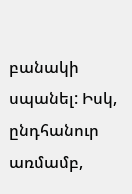բանակի սպանել: Իսկ, ընդհանուր առմամբ,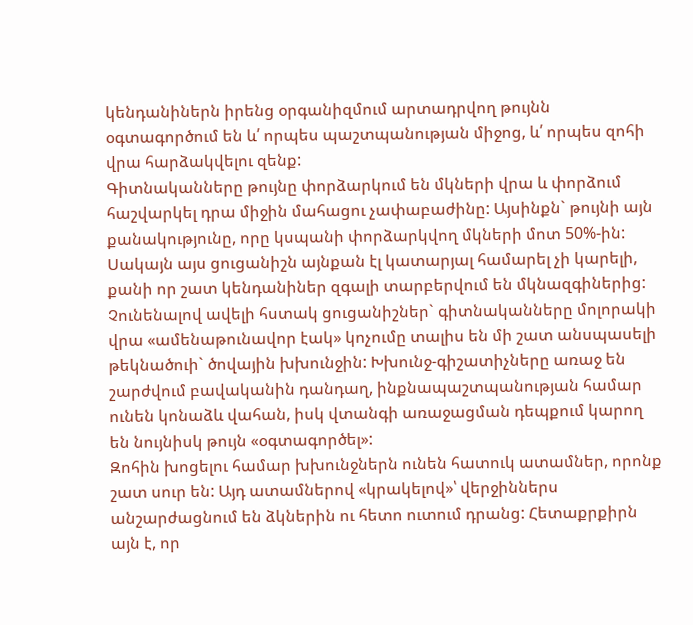կենդանիներն իրենց օրգանիզմում արտադրվող թույնն օգտագործում են և՛ որպես պաշտպանության միջոց, և՛ որպես զոհի վրա հարձակվելու զենք:
Գիտնականները թույնը փորձարկում են մկների վրա և փորձում հաշվարկել դրա միջին մահացու չափաբաժինը: Այսինքն` թույնի այն քանակությունը, որը կսպանի փորձարկվող մկների մոտ 50%-ին: Սակայն այս ցուցանիշն այնքան էլ կատարյալ համարել չի կարելի, քանի որ շատ կենդանիներ զգալի տարբերվում են մկնազգիներից: Չունենալով ավելի հստակ ցուցանիշներ` գիտնականները մոլորակի վրա «ամենաթունավոր էակ» կոչումը տալիս են մի շատ անսպասելի թեկնածուի` ծովային խխունջին: Խխունջ-գիշատիչները առաջ են շարժվում բավականին դանդաղ, ինքնապաշտպանության համար ունեն կոնաձև վահան, իսկ վտանգի առաջացման դեպքում կարող են նույնիսկ թույն «օգտագործել»:
Զոհին խոցելու համար խխունջներն ունեն հատուկ ատամներ, որոնք շատ սուր են: Այդ ատամներով «կրակելով»՝ վերջիններս անշարժացնում են ձկներին ու հետո ուտում դրանց: Հետաքրքիրն այն է, որ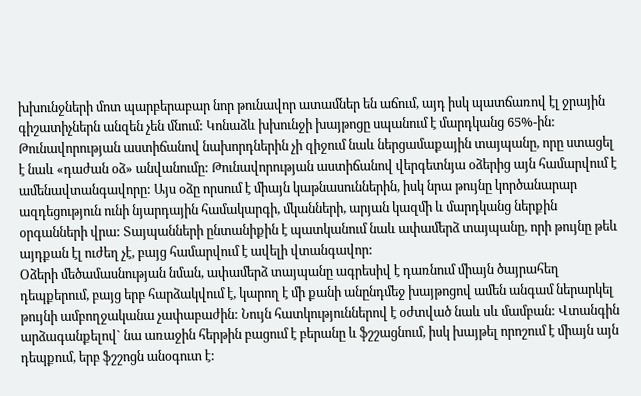խխունջների մոտ պարբերաբար նոր թունավոր ատամներ են աճում, այդ իսկ պատճառով էլ ջրային գիշատիչներն անզեն չեն մնում: Կոնաձև խխունջի խայթոցը սպանում է մարդկանց 65%-ին: Թունավորության աստիճանով նախորդներին չի զիջում նաև ներցամաքային տայպանը, որը ստացել է նաև «դաժան օձ» անվանումը: Թունավորության աստիճանով վերգետնյա օձերից այն համարվում է ամենավտանգավորը: Այս օձը որսում է միայն կաթնասուններին, իսկ նրա թույնը կործանարար ազդեցություն ունի նյարդային համակարգի, մկանների, արյան կազմի և մարդկանց ներքին օրգանների վրա: Տայպանների ընտանիքին է պատկանում նաև ափամերձ տայպանը, որի թույնը թեև այդքան էլ ուժեղ չէ, բայց համարվում է ավելի վտանգավոր:
Օձերի մեծամասնության նման, ափամերձ տայպանը ագրեսիվ է դառնում միայն ծայրահեղ դեպքերում, բայց երբ հարձակվում է, կարող է մի քանի անընդմեջ խայթոցով ամեն անգամ ներարկել թույնի ամբողջականա չափաբաժին: Նույն հատկություններով է օժտված նաև սև մամբան: Վտանգին արձագանքելով` նա առաջին հերթին բացում է բերանը և ֆշշացնում, իսկ խայթել որոշում է միայն այն դեպքում, երբ ֆշշոցն անօգուտ է: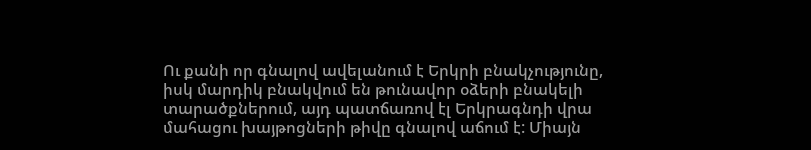Ու քանի որ գնալով ավելանում է Երկրի բնակչությունը, իսկ մարդիկ բնակվում են թունավոր օձերի բնակելի տարածքներում, այդ պատճառով էլ Երկրագնդի վրա մահացու խայթոցների թիվը գնալով աճում է: Միայն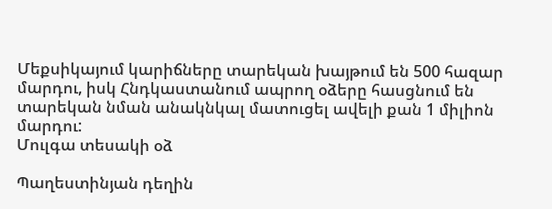Մեքսիկայում կարիճները տարեկան խայթում են 500 հազար մարդու, իսկ Հնդկաստանում ապրող օձերը հասցնում են տարեկան նման անակնկալ մատուցել ավելի քան 1 միլիոն մարդու:
Մուլգա տեսակի օձ

Պաղեստինյան դեղին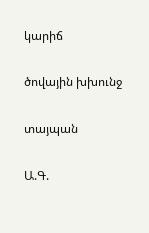կարիճ

ծովային խխունջ

տայպան

Ա.Գ.